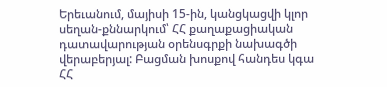Երեւանում, մայիսի 15-ին, կանցկացվի կլոր սեղան-քննարկում՝ ՀՀ քաղաքացիական դատավարության օրենսգրքի նախագծի վերաբերյալ: Բացման խոսքով հանդես կգա ՀՀ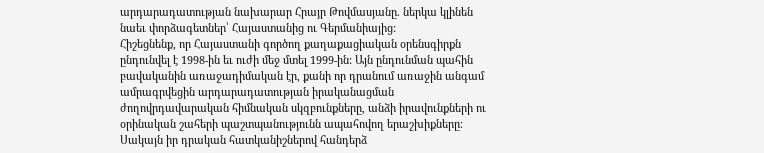արդարադատության նախարար Հրայր Թովմասյանը. ներկա կլինեն նաեւ փորձագետներ՝ Հայաստանից ու Գերմանիայից:
Հիշեցնենք, որ Հայաստանի գործող քաղաքացիական օրենսգիրքն ընդունվել է 1998-ին եւ ուժի մեջ մտել 1999-ին: Այն ընդունման պահին բավականին առաջադիմական էր, քանի որ դրանում առաջին անգամ ամրագրվեցին արդարադատության իրականացման ժողովրդավարական հիմնական սկզբունքները, անձի իրավունքների ու օրինական շահերի պաշտպանությունն ապահովող երաշխիքները։
Սակայն իր դրական հատկանիշներով հանդերձ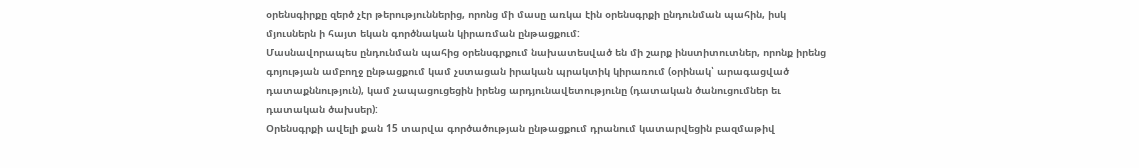օրենսգիրքը զերծ չէր թերություններից, որոնց մի մասը առկա էին օրենսգրքի ընդունման պահին, իսկ մյուսներն ի հայտ եկան գործնական կիրառման ընթացքում:
Մասնավորապես ընդունման պահից օրենսգրքում նախատեսված են մի շարք ինստիտուտներ, որոնք իրենց գոյության ամբողջ ընթացքում կամ չստացան իրական պրակտիկ կիրառում (օրինակ՝ արագացված դատաքննություն), կամ չապացուցեցին իրենց արդյունավետությունը (դատական ծանուցումներ եւ դատական ծախսեր):
Օրենսգրքի ավելի քան 15 տարվա գործածության ընթացքում դրանում կատարվեցին բազմաթիվ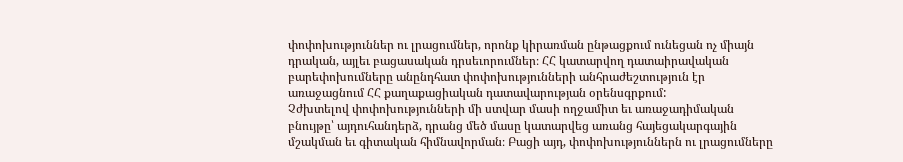փոփոխություններ ու լրացումներ, որոնք կիրառման ընթացքում ունեցան ոչ միայն դրական, այլեւ բացասական դրսեւորումներ։ ՀՀ կատարվող դատաիրավական բարեփոխումները անընդհատ փոփոխությունների անհրաժեշտություն էր առաջացնում ՀՀ քաղաքացիական դատավարության օրենսգրքում:
Չժխտելով փոփոխությունների մի ստվար մասի ողջամիտ եւ առաջադիմական բնույթը՝ այդուհանդերձ, դրանց մեծ մասը կատարվեց առանց հայեցակարգային մշակման եւ գիտական հիմնավորման։ Բացի այդ, փոփոխություններն ու լրացումները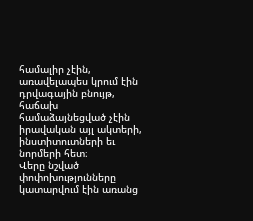համալիր չէին, առավելապես կրում էին դրվագային բնույթ, հաճախ համաձայնեցված չէին իրավական այլ ակտերի, ինստիտուտների եւ նորմերի հետ։
Վերը նշված փոփոխությունները կատարվում էին առանց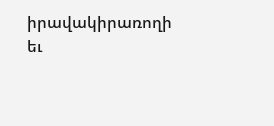իրավակիրառողի եւ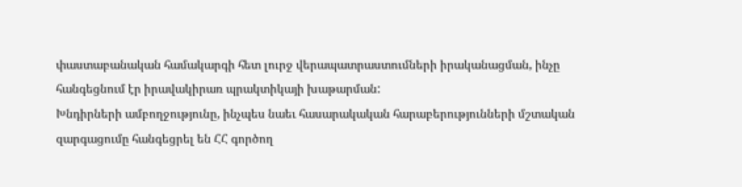փաստաբանական համակարգի հետ լուրջ վերապատրաստումների իրականացման, ինչը հանգեցնում էր իրավակիրառ պրակտիկայի խաթարման:
Խնդիրների ամբողջությունը, ինչպես նաեւ հասարակական հարաբերությունների մշտական զարգացումը հանգեցրել են ՀՀ գործող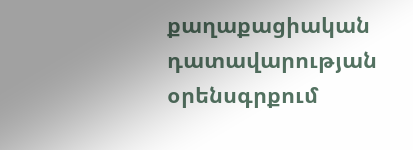քաղաքացիական դատավարության օրենսգրքում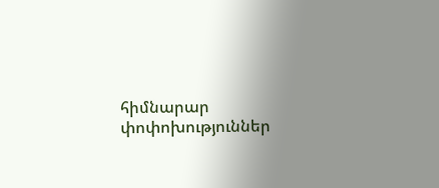հիմնարար փոփոխություններ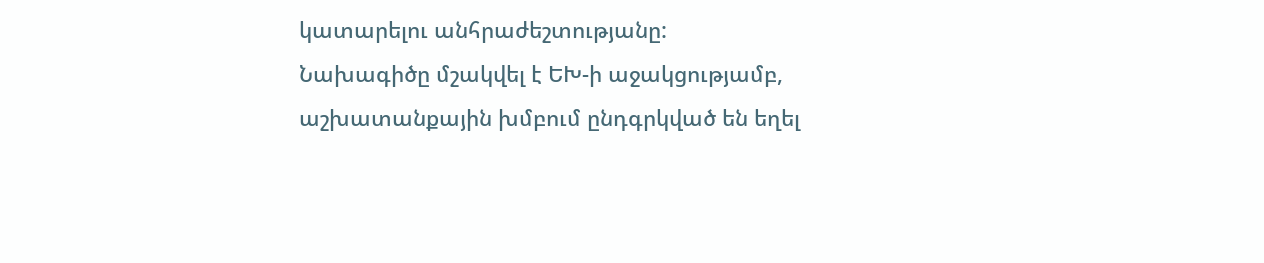կատարելու անհրաժեշտությանը:
Նախագիծը մշակվել է ԵԽ-ի աջակցությամբ, աշխատանքային խմբում ընդգրկված են եղել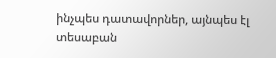ինչպես դատավորներ, այնպես էլ տեսաբան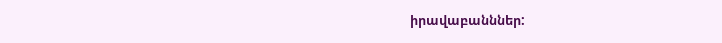իրավաբանններ: